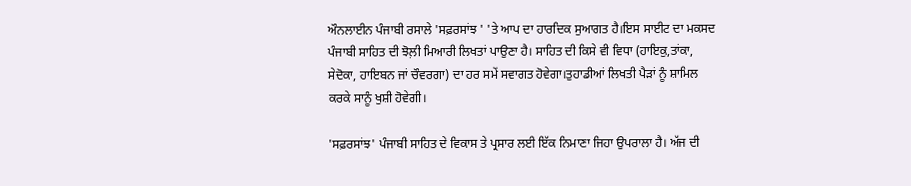ਔਨਲਾਈਨ ਪੰਜਾਬੀ ਰਸਾਲੇ 'ਸਫ਼ਰਸਾਂਝ ' 'ਤੇ ਆਪ ਦਾ ਹਾਰਦਿਕ ਸੁਆਗਤ ਹੈ।ਇਸ ਸਾਈਟ ਦਾ ਮਕਸਦ ਪੰਜਾਬੀ ਸਾਹਿਤ ਦੀ ਝੋਲ਼ੀ ਮਿਆਰੀ ਲਿਖਤਾਂ ਪਾਉਣਾ ਹੈ। ਸਾਹਿਤ ਦੀ ਕਿਸੇ ਵੀ ਵਿਧਾ (ਹਾਇਕੁ,ਤਾਂਕਾ, ਸੇਦੋਕਾ, ਹਾਇਬਨ ਜਾਂ ਚੌਵਰਗਾ) ਦਾ ਹਰ ਸਮੇਂ ਸਵਾਗਤ ਹੋਵੇਗਾ।ਤੁਹਾਡੀਆਂ ਲਿਖਤੀ ਪੈੜਾਂ ਨੂੰ ਸ਼ਾਮਿਲ ਕਰਕੇ ਸਾਨੂੰ ਖੁਸ਼ੀ ਹੋਵੇਗੀ।

'ਸਫ਼ਰਸਾਂਝ' ਪੰਜਾਬੀ ਸਾਹਿਤ ਦੇ ਵਿਕਾਸ ਤੇ ਪ੍ਰਸਾਰ ਲਈ ਇੱਕ ਨਿਮਾਣਾ ਜਿਹਾ ਉਪਰਾਲਾ ਹੈ। ਅੱਜ ਦੀ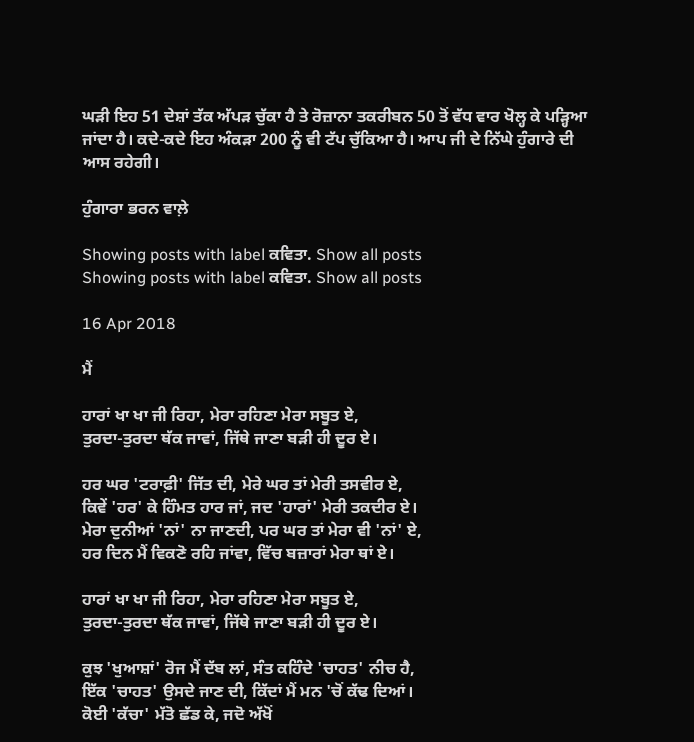ਘੜੀ ਇਹ 51 ਦੇਸ਼ਾਂ ਤੱਕ ਅੱਪੜ ਚੁੱਕਾ ਹੈ ਤੇ ਰੋਜ਼ਾਨਾ ਤਕਰੀਬਨ 50 ਤੋਂ ਵੱਧ ਵਾਰ ਖੋਲ੍ਹ ਕੇ ਪੜ੍ਹਿਆ ਜਾਂਦਾ ਹੈ। ਕਦੇ-ਕਦੇ ਇਹ ਅੰਕੜਾ 200 ਨੂੰ ਵੀ ਟੱਪ ਚੁੱਕਿਆ ਹੈ। ਆਪ ਜੀ ਦੇ ਨਿੱਘੇ ਹੁੰਗਾਰੇ ਦੀ ਆਸ ਰਹੇਗੀ।

ਹੁੰਗਾਰਾ ਭਰਨ ਵਾਲ਼ੇ

Showing posts with label ਕਵਿਤਾ. Show all posts
Showing posts with label ਕਵਿਤਾ. Show all posts

16 Apr 2018

ਮੈਂ

ਹਾਰਾਂ ਖਾ ਖਾ ਜੀ ਰਿਹਾ, ਮੇਰਾ ਰਹਿਣਾ ਮੇਰਾ ਸਬੂਤ ਏ,
ਤੁਰਦਾ-ਤੁਰਦਾ ਥੱਕ ਜਾਵਾਂ, ਜਿੱਥੇ ਜਾਣਾ ਬੜੀ ਹੀ ਦੂਰ ਏ।

ਹਰ ਘਰ 'ਟਰਾਫ਼ੀ' ਜਿੱਤ ਦੀ, ਮੇਰੇ ਘਰ ਤਾਂ ਮੇਰੀ ਤਸਵੀਰ ਏ,
ਕਿਵੇਂ 'ਹਰ' ਕੇ ਹਿੰਮਤ ਹਾਰ ਜਾਂ, ਜਦ 'ਹਾਰਾਂ' ਮੇਰੀ ਤਕਦੀਰ ਏ।
ਮੇਰਾ ਦੁਨੀਆਂ 'ਨਾਂ' ਨਾ ਜਾਣਦੀ, ਪਰ ਘਰ ਤਾਂ ਮੇਰਾ ਵੀ 'ਨਾਂ' ਏ,
ਹਰ ਦਿਨ ਮੈਂ ਵਿਕਣੋ ਰਹਿ ਜਾਂਵਾ, ਵਿੱਚ ਬਜ਼ਾਰਾਂ ਮੇਰਾ ਥਾਂ ਏ।

ਹਾਰਾਂ ਖਾ ਖਾ ਜੀ ਰਿਹਾ, ਮੇਰਾ ਰਹਿਣਾ ਮੇਰਾ ਸਬੂਤ ਏ,
ਤੁਰਦਾ-ਤੁਰਦਾ ਥੱਕ ਜਾਵਾਂ, ਜਿੱਥੇ ਜਾਣਾ ਬੜੀ ਹੀ ਦੂਰ ਏ।

ਕੁਝ 'ਖੁਆਸ਼ਾਂ' ਰੋਜ ਮੈਂ ਦੱਬ ਲਾਂ, ਸੰਤ ਕਹਿੰਦੇ 'ਚਾਹਤ' ਨੀਚ ਹੈ,
ਇੱਕ 'ਚਾਹਤ' ਉਸਦੇ ਜਾਣ ਦੀ, ਕਿੱਦਾਂ ਮੈਂ ਮਨ 'ਚੋਂ ਕੱਢ ਦਿਆਂ।
ਕੋਈ 'ਕੱਚਾ' ਮੱਤੋ ਛੱਡ ਕੇ, ਜਦੋ ਅੱਖੋਂ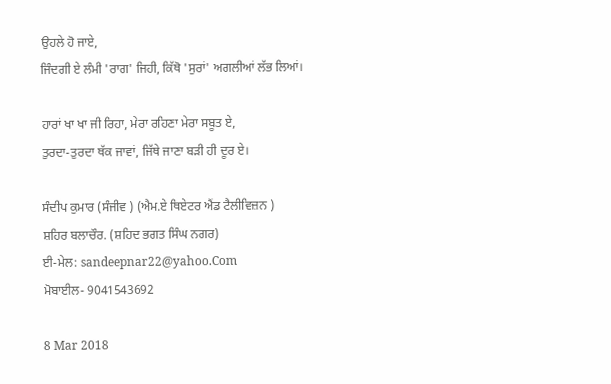ਉਹਲੇ ਹੋ ਜਾਏ,
ਜਿੰਦਗੀ ਏ ਲੰਮੀ 'ਰਾਗ' ਜਿਹੀ, ਕਿੱਥੋ 'ਸੁਰਾਂ' ਅਗਲੀਆਂ ਲੱਭ ਲਿਆਂ।

ਹਾਰਾਂ ਖਾ ਖਾ ਜੀ ਰਿਹਾ, ਮੇਰਾ ਰਹਿਣਾ ਮੇਰਾ ਸਬੂਤ ਏ,
ਤੁਰਦਾ-ਤੁਰਦਾ ਥੱਕ ਜਾਵਾਂ, ਜਿੱਥੇ ਜਾਣਾ ਬੜੀ ਹੀ ਦੂਰ ਏ।

ਸੰਦੀਪ ਕੁਮਾਰ (ਸੰਜੀਵ ) (ਐਮ.ਏ ਥਿਏਟਰ ਐਂਡ ਟੈਲੀਵਿਜ਼ਨ )
ਸ਼ਹਿਰ ਬਲਾਚੌਰ. (ਸ਼ਹਿਦ ਭਗਤ ਸਿੰਘ ਨਗਰ)
ਈ-ਮੇਲ: sandeepnar22@yahoo.Com
ਮੋਬਾਈਲ- 9041543692

8 Mar 2018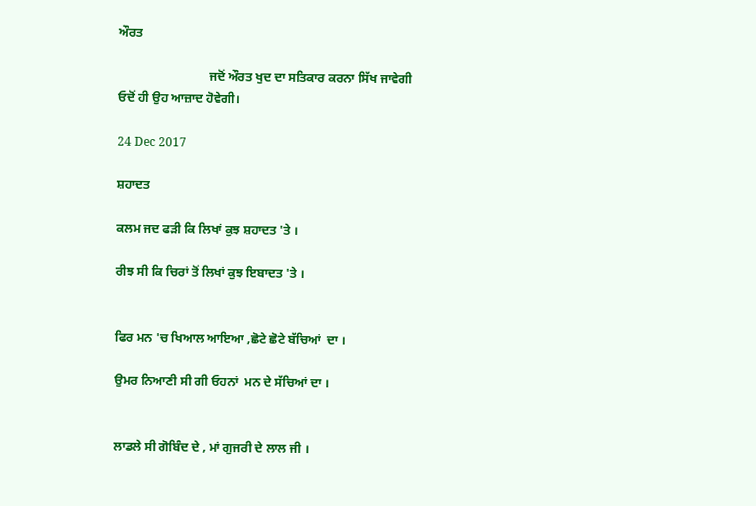ਔਰਤ

                             ਜਦੋਂ ਔਰਤ ਖੁਦ ਦਾ ਸਤਿਕਾਰ ਕਰਨਾ ਸਿੱਖ ਜਾਵੇਗੀ ਓਦੋਂ ਹੀ ਉਹ ਆਜ਼ਾਦ ਹੋਵੇਗੀ।

24 Dec 2017

ਸ਼ਹਾਦਤ

ਕਲਮ ਜਦ ਫੜੀ ਕਿ ਲਿਖਾਂ ਕੁਝ ਸ਼ਹਾਦਤ 'ਤੇ ।

ਰੀਝ ਸੀ ਕਿ ਚਿਰਾਂ ਤੋਂ ਲਿਖਾਂ ਕੁਝ ਇਬਾਦਤ 'ਤੇ ।


ਫਿਰ ਮਨ 'ਚ ਖਿਆਲ ਆਇਆ ,ਛੋਟੇ ਛੋਟੇ ਬੱਚਿਆਂ  ਦਾ ।

ਉਮਰ ਨਿਆਣੀ ਸੀ ਗੀ ਓਹਨਾਂ  ਮਨ ਦੇ ਸੱਚਿਆਂ ਦਾ ।


ਲਾਡਲੇ ਸੀ ਗੋਬਿੰਦ ਦੇ , ਮਾਂ ਗੁਜਰੀ ਦੇ ਲਾਲ ਜੀ ।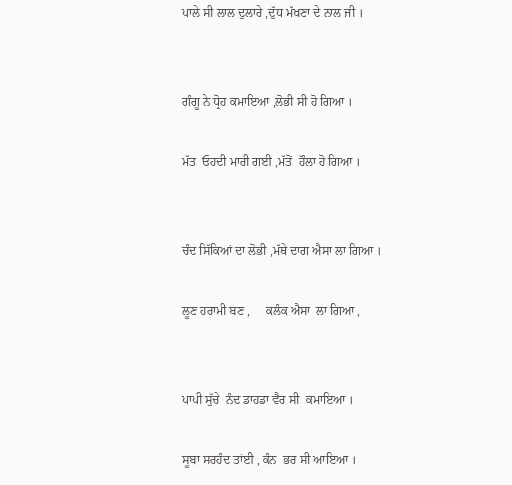ਪਾਲੇ ਸੀ ਲਾਲ ਦੁਲਾਰੇ ,ਦੁੱਧ ਮੱਖਣਾ ਦੇ ਨਾਲ ਜੀ ।


ਗੰਗੂ ਨੇ ਧ੍ਰੋਹ ਕਮਾਇਆ ,ਲੋਭੀ ਸੀ ਹੋ ਗਿਆ ।

ਮੱਤ  ਓਹਦੀ ਮਾਰੀ ਗਈ ,ਮੱਤੋਂ  ਹੌਲਾ ਹੋ ਗਿਆ ।


ਚੰਦ ਸਿੱਕਿਆਂ ਦਾ ਲੋਭੀ ,ਮੱਥੇ ਦਾਗ ਐਸਾ ਲਾ ਗਿਆ ।

ਲੂਣ ਹਰਾਮੀ ਬਣ ,     ਕਲੰਕ ਐਸਾ  ਲਾ ਗਿਆ ,


ਪਾਪੀ ਸੁੱਚੇ  ਨੰਦ ਡਾਹਡਾ ਵੈਰ ਸੀ  ਕਮਾਇਆ ।

ਸੂਬਾ ਸਰਹੰਦ ਤਾਂਈ , ਕੰਨ  ਭਰ ਸੀ ਆਇਆ ।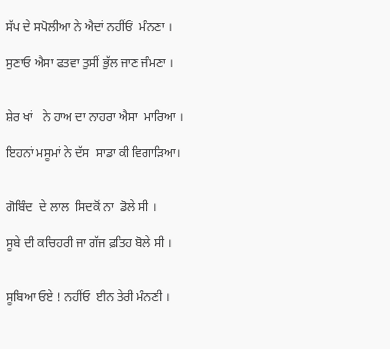ਸੱਪ ਦੇ ਸਪੋਲੀਆ ਨੇ ਐਦਾਂ ਨਹੀਂਓਂ  ਮੰਨਣਾ ।

ਸੁਣਾਓ ਐਸਾ ਫਤਵਾ ਤੁਸੀਂ ਭੁੱਲ ਜਾਣ ਜੰਮਣਾ ।


ਸ਼ੇਰ ਖਾਂ   ਨੇ ਹਾਅ ਦਾ ਨਾਹਰਾ ਐਸਾ  ਮਾਰਿਆ ।

ਇਹਨਾਂ ਮਸੂਮਾਂ ਨੇ ਦੱਸ  ਸਾਡਾ ਕੀ ਵਿਗਾੜਿਆ।


ਗੋਬਿੰਦ  ਦੇ ਲਾਲ  ਸਿਦਕੋਂ ਨਾ  ਡੋਲੇ ਸੀ ।

ਸੂਬੇ ਦੀ ਕਚਿਹਰੀ ਜਾ ਗੱਜ ਫ਼ਤਿਹ ਬੋਲੇ ਸੀ ।


ਸੂਬਿਆ ਓਏ ! ਨਹੀਂਓ  ਈਨ ਤੇਰੀ ਮੰਨਣੀ ।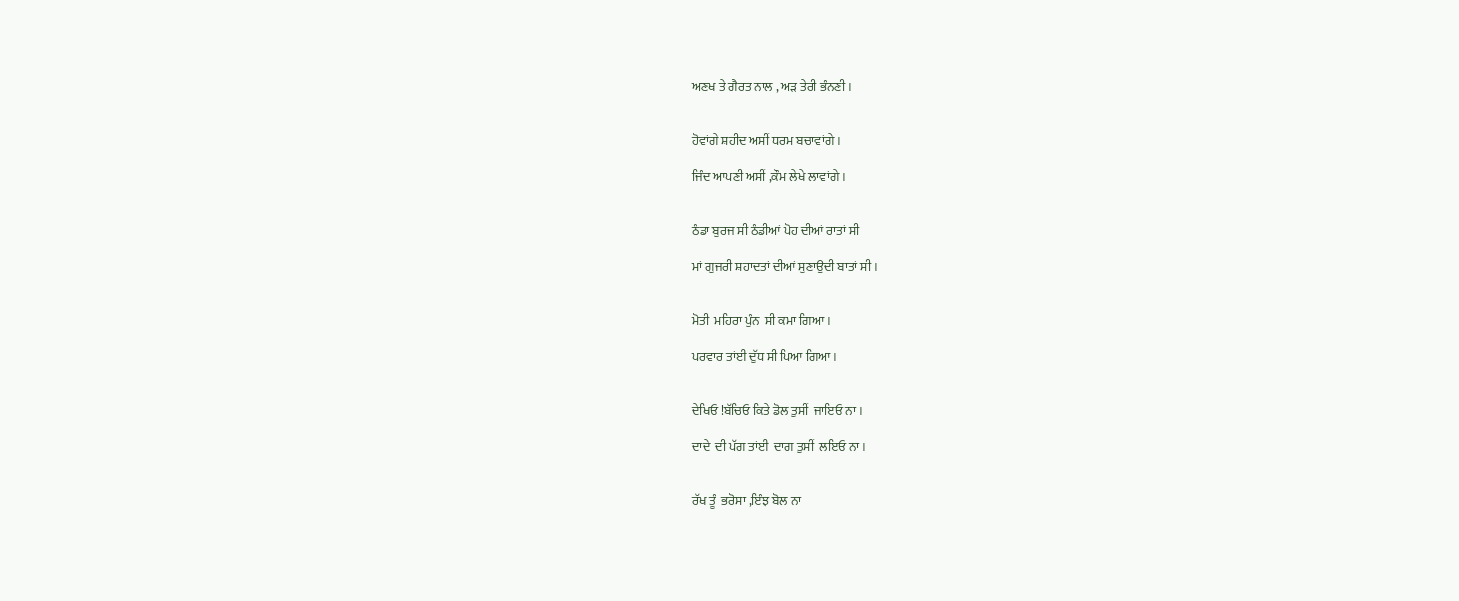ਅਣਖ ਤੇ ਗੈਰਤ ਨਾਲ , ਅੜ ਤੇਰੀ ਭੰਨਣੀ ।


ਹੋਵਾਂਗੇ ਸ਼ਹੀਦ ਅਸੀਂ ਧਰਮ ਬਚਾਵਾਂਗੇ ।

ਜਿੰਦ ਆਪਣੀ ਅਸੀਂ ,ਕੌਮ ਲੇਖੇ ਲਾਵਾਂਗੇ ।


ਠੰਡਾ ਬੁਰਜ ਸੀ ਠੰਡੀਆਂ ਪੋਹ ਦੀਆਂ ਰਾਤਾਂ ਸੀ

ਮਾਂ ਗੁਜਰੀ ਸ਼ਹਾਦਤਾਂ ਦੀਆਂ ਸੁਣਾਉਦੀ ਬਾਤਾਂ ਸੀ ।


ਮੋਤੀ  ਮਹਿਰਾ ਪੁੰਨ  ਸੀ ਕਮਾ ਗਿਆ ।

ਪਰਵਾਰ ਤਾਂਈ ਦੁੱਧ ਸੀ ਪਿਆ ਗਿਆ ।


ਦੇਖਿਓ !ਬੱਚਿਓ ਕਿਤੇ ਡੋਲ ਤੁਸੀਂ  ਜਾਇਓ ਨਾ ।

ਦਾਦੇ  ਦੀ ਪੱਗ ਤਾਂਈ  ਦਾਗ ਤੁਸੀਂ  ਲਇਓ ਨਾ ।


ਰੱਖ ਤੂੰ  ਭਰੋਸਾ ,ਇੰਝ ਬੋਲ ਨਾ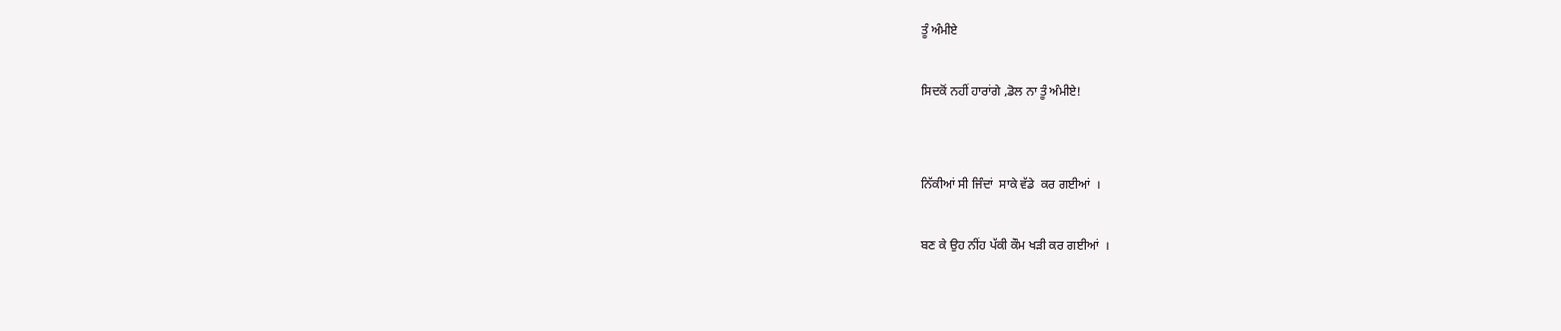ਤੂੰ ਅੰਮੀਏ

ਸਿਦਕੋਂ ਨਹੀਂ ਹਾਰਾਂਗੇ ,ਡੋਲ ਨਾ ਤੂੰ ਅੰਮੀਏ!


ਨਿੱਕੀਆਂ ਸੀ ਜਿੰਦਾਂ  ਸਾਕੇ ਵੱਡੇ  ਕਰ ਗਈਆਂ  ।

ਬਣ ਕੇ ਉਹ ਨੀਂਹ ਪੱਕੀ ਕੌਮ ਖੜੀ ਕਰ ਗਈਆਂ  ।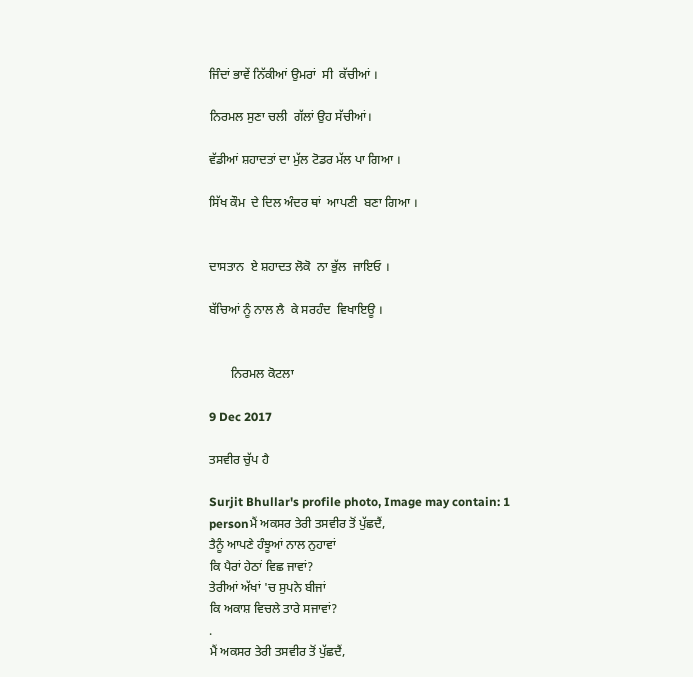ਜਿੰਦਾਂ ਭਾਵੇਂ ਨਿੱਕੀਆਂ ਉਮਰਾਂ  ਸੀ  ਕੱਚੀਆਂ ।

ਨਿਰਮਲ ਸੁਣਾ ਚਲੀ  ਗੱਲਾਂ ਉਹ ਸੱਚੀਆਂ।

ਵੱਡੀਆਂ ਸ਼ਹਾਦਤਾਂ ਦਾ ਮੁੱਲ ਟੋਡਰ ਮੱਲ ਪਾ ਗਿਆ ।

ਸਿੱਖ ਕੌਮ  ਦੇ ਦਿਲ ਅੰਦਰ ਥਾਂ  ਆਪਣੀ  ਬਣਾ ਗਿਆ ।


ਦਾਸਤਾਨ  ਏ ਸ਼ਹਾਦਤ ਲੋਕੋ  ਨਾ ਭੁੱਲ  ਜਾਇਓ ।

ਬੱਚਿਆਂ ਨੂੰ ਨਾਲ ਲੈ  ਕੇ ਸਰਹੰਦ  ਵਿਖਾਇਊ ।


       ਨਿਰਮਲ ਕੋਟਲਾ

9 Dec 2017

ਤਸਵੀਰ ਚੁੱਪ ਹੈ

Surjit Bhullar's profile photo, Image may contain: 1 personਮੈਂ ਅਕਸਰ ਤੇਰੀ ਤਸਵੀਰ ਤੋਂ ਪੁੱਛਦੈਂ,
ਤੈਨੂੰ ਆਪਣੇ ਹੰਝੂਆਂ ਨਾਲ ਨੁਹਾਵਾਂ
ਕਿ ਪੈਰਾਂ ਹੇਠਾਂ ਵਿਛ ਜਾਵਾਂ?
ਤੇਰੀਆਂ ਅੱਖਾਂ 'ਚ ਸੁਪਨੇ ਬੀਜਾਂ
ਕਿ ਅਕਾਸ਼ ਵਿਚਲੇ ਤਾਰੇ ਸਜਾਵਾਂ?
.
ਮੈਂ ਅਕਸਰ ਤੇਰੀ ਤਸਵੀਰ ਤੋਂ ਪੁੱਛਦੈਂ,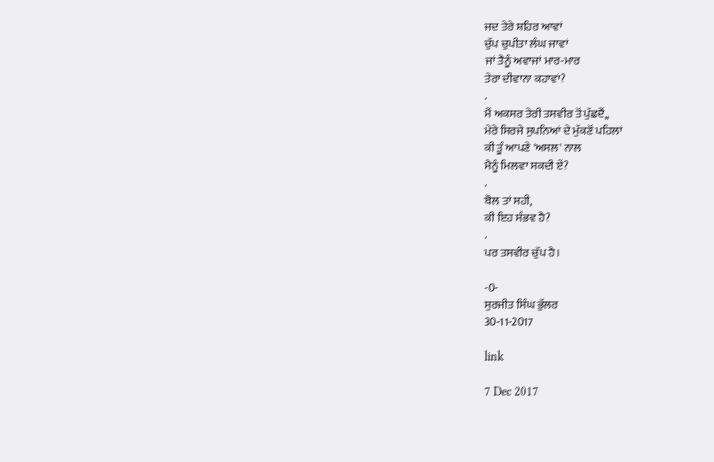ਜਦ ਤੇਰੇ ਸ਼ਹਿਰ ਆਵਾਂ
ਚੁੱਪ ਚੁਪੀਤਾ ਲੰਘ ਜਾਵਾਂ
ਜਾਂ ਤੈਨੂੰ ਅਵਾਜਾਂ ਮਾਰ-ਮਾਰ
ਤੇਰਾ ਦੀਵਾਨਾ ਕਹਾਵਾਂ?
.
ਮੈਂ ਅਕਸਰ ਤੇਰੀ ਤਸਵੀਰ ਤੋਂ ਪੁੱਛਦੈਂ,,
ਮੇਰੇ ਸਿਰਜੇ ਸੁਪਨਿਆਂ ਦੇ ਮੁੱਕਣੋਂ ਪਹਿਲਾਂ
ਕੀ ਤੂੰ ਆਪਣੇ 'ਅਸਲ' ਨਾਲ
ਮੈਨੂੰ ਮਿਲਵਾ ਸਕਦੀ ਏਂ?
.
ਬੋਲ ਤਾਂ ਸਹੀ,
ਕੀ ਇਹ ਸੰਭਵ ਹੈ?
.
ਪਰ ਤਸਵੀਰ ਚੁੱਪ ਹੈ।

-0-
ਸੁਰਜੀਤ ਸਿੰਘ ਭੁੱਲਰ
30-11-2017

link

7 Dec 2017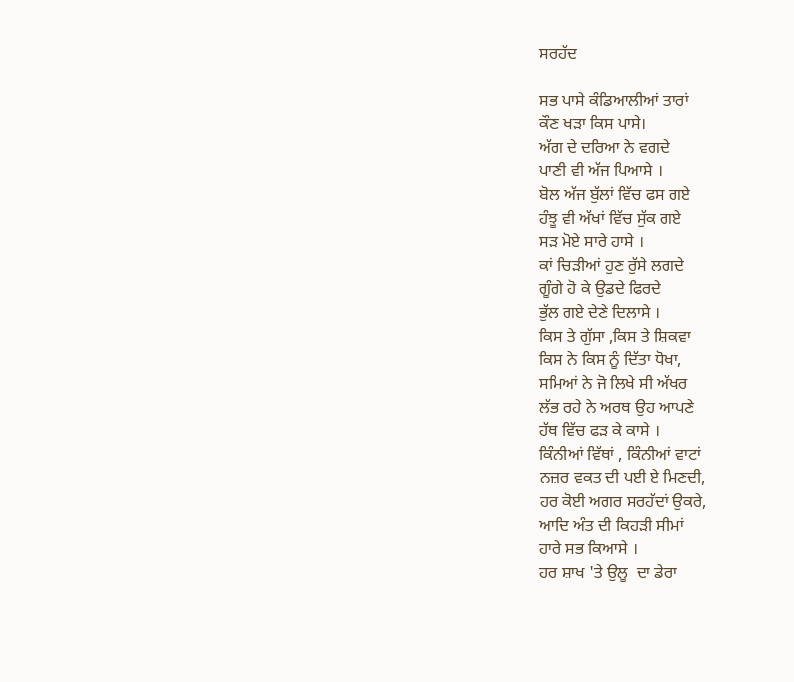ਸਰਹੱਦ

ਸਭ ਪਾਸੇ ਕੰਡਿਆਲੀਆਂ ਤਾਰਾਂ
ਕੌਣ ਖੜਾ ਕਿਸ ਪਾਸੇ।
ਅੱਗ ਦੇ ਦਰਿਆ ਨੇ ਵਗਦੇ
ਪਾਣੀ ਵੀ ਅੱਜ ਪਿਆਸੇ ।
ਬੋਲ ਅੱਜ ਬੁੱਲਾਂ ਵਿੱਚ ਫਸ ਗਏ
ਹੰਝੂ ਵੀ ਅੱਖਾਂ ਵਿੱਚ ਸੁੱਕ ਗਏ
ਸੜ ਮੋਏ ਸਾਰੇ ਹਾਸੇ ।
ਕਾਂ ਚਿੜੀਆਂ ਹੁਣ ਰੁੱਸੇ ਲਗਦੇ
ਗੂੰਗੇ ਹੋ ਕੇ ਉਡਦੇ ਫਿਰਦੇ
ਭੁੱਲ ਗਏ ਦੇਣੇ ਦਿਲਾਸੇ ।
ਕਿਸ ਤੇ ਗੁੱਸਾ ,ਕਿਸ ਤੇ ਸ਼ਿਕਵਾ
ਕਿਸ ਨੇ ਕਿਸ ਨੂੰ ਦਿੱਤਾ ਧੋਖਾ,
ਸਮਿਆਂ ਨੇ ਜੋ ਲਿਖੇ ਸੀ ਅੱਖਰ
ਲੱਭ ਰਹੇ ਨੇ ਅਰਥ ਉਹ ਆਪਣੇ
ਹੱਥ ਵਿੱਚ ਫੜ ਕੇ ਕਾਸੇ ।
ਕਿੰਨੀਆਂ ਵਿੱਥਾਂ , ਕਿੰਨੀਆਂ ਵਾਟਾਂ
ਨਜ਼ਰ ਵਕਤ ਦੀ ਪਈ ਏ ਮਿਣਦੀ,
ਹਰ ਕੋਈ ਅਗਰ ਸਰਹੱਦਾਂ ਉਕਰੇ,
ਆਦਿ ਅੰਤ ਦੀ ਕਿਹੜੀ ਸੀਮਾਂ
ਹਾਰੇ ਸਭ ਕਿਆਸੇ ।
ਹਰ ਸ਼ਾਖ 'ਤੇ ਉਲੂ  ਦਾ ਡੇਰਾ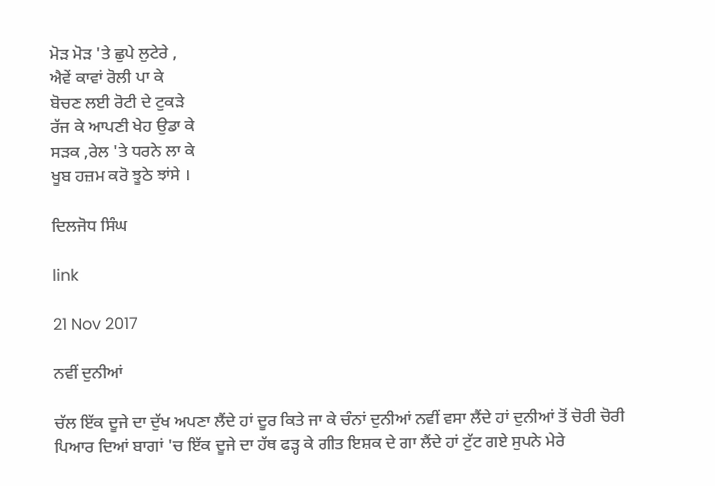ਮੋੜ ਮੋੜ 'ਤੇ ਛੁਪੇ ਲੁਟੇਰੇ ,
ਐਵੇਂ ਕਾਵਾਂ ਰੋਲੀ ਪਾ ਕੇ
ਬੋਚਣ ਲਈ ਰੋਟੀ ਦੇ ਟੁਕੜੇ
ਰੱਜ ਕੇ ਆਪਣੀ ਖੇਹ ਉਡਾ ਕੇ
ਸੜਕ ,ਰੇਲ 'ਤੇ ਧਰਨੇ ਲਾ ਕੇ
ਖੂਬ ਹਜ਼ਮ ਕਰੋ ਝੂਠੇ ਝਾਂਸੇ ।

ਦਿਲਜੋਧ ਸਿੰਘ

link

21 Nov 2017

ਨਵੀਂ ਦੁਨੀਆਂ

ਚੱਲ ਇੱਕ ਦੂਜੇ ਦਾ ਦੁੱਖ ਅਪਣਾ ਲੈਂਦੇ ਹਾਂ ਦੂਰ ਕਿਤੇ ਜਾ ਕੇ ਚੰਨਾਂ ਦੁਨੀਆਂ ਨਵੀਂ ਵਸਾ ਲੈਂਦੇ ਹਾਂ ਦੁਨੀਆਂ ਤੋਂ ਚੋਰੀ ਚੋਰੀ ਪਿਆਰ ਦਿਆਂ ਬਾਗਾਂ 'ਚ ਇੱਕ ਦੂਜੇ ਦਾ ਹੱਥ ਫੜ੍ਹ ਕੇ ਗੀਤ ਇਸ਼ਕ ਦੇ ਗਾ ਲੈਂਦੇ ਹਾਂ ਟੁੱਟ ਗਏ ਸੁਪਨੇ ਮੇਰੇ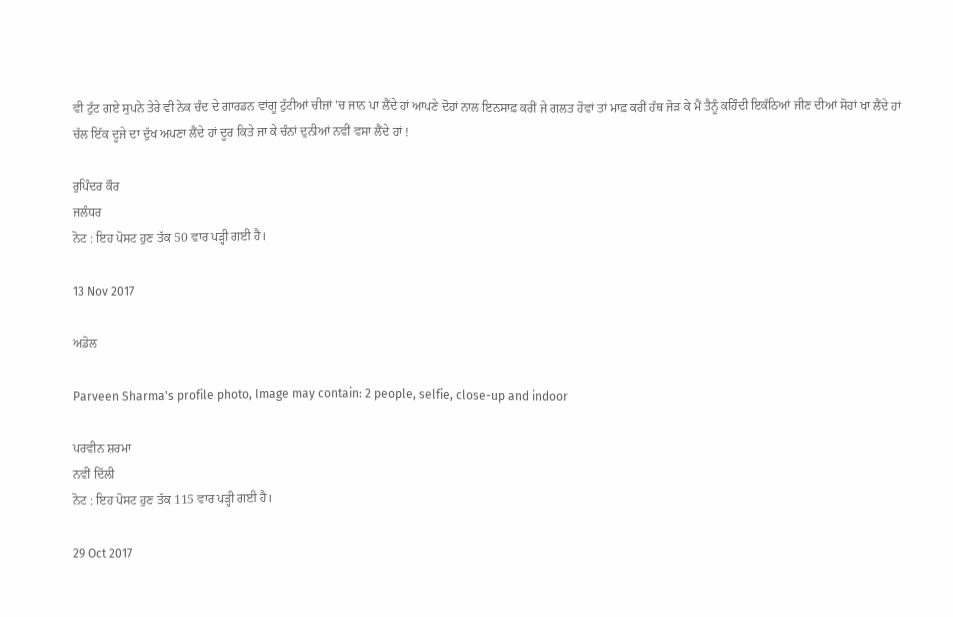ਵੀ ਟੁੱਟ ਗਏ ਸੁਪਨੇ ਤੇਰੇ ਵੀ ਨੇਕ ਚੰਦ ਦੇ ਗਾਰਡਨ ਵਾਂਗੂ ਟੁੱਟੀਆਂ ਚੀਜ਼ਾਂ 'ਚ ਜਾਨ ਪਾ ਲੈਂਦੇ ਹਾਂ ਆਪਣੇ ਦੋਹਾਂ ਨਾਲ ਇਨਸਾਫ਼ ਕਰੀਂ ਜੇ ਗਲਤ ਹੋਵਾਂ ਤਾਂ ਮਾਫ਼ ਕਰੀਂ ਹੱਥ ਜੋੜ ਕੇ ਮੈਂ ਤੈਨੂੰ ਕਹਿੰਦੀ ਇਕੱਠਿਆਂ ਜੀਣ ਦੀਆਂ ਸੋਹਾਂ ਖਾ ਲੈਂਦੇ ਹਾਂ ਚੱਲ ਇੱਕ ਦੂਜੇ ਦਾ ਦੁੱਖ ਅਪਣਾ ਲੈਂਦੇ ਹਾਂ ਦੂਰ ਕਿਤੇ ਜਾ ਕੇ ਚੰਨਾਂ ਦੁਨੀਆਂ ਨਵੀਂ ਵਸਾ ਲੈਂਦੇ ਹਾਂ !

ਰੁਪਿੰਦਰ ਕੌਰ
ਜਲੰਧਰ
ਨੋਟ : ਇਹ ਪੋਸਟ ਹੁਣ ਤੱਕ 50 ਵਾਰ ਪੜ੍ਹੀ ਗਈ ਹੈ।

13 Nov 2017

ਅਡੋਲ

Parveen Sharma's profile photo, Image may contain: 2 people, selfie, close-up and indoor

ਪਰਵੀਨ ਸ਼ਰਮਾ
ਨਵੀਂ ਦਿੱਲੀ
ਨੋਟ : ਇਹ ਪੋਸਟ ਹੁਣ ਤੱਕ 115 ਵਾਰ ਪੜ੍ਹੀ ਗਈ ਹੈ।

29 Oct 2017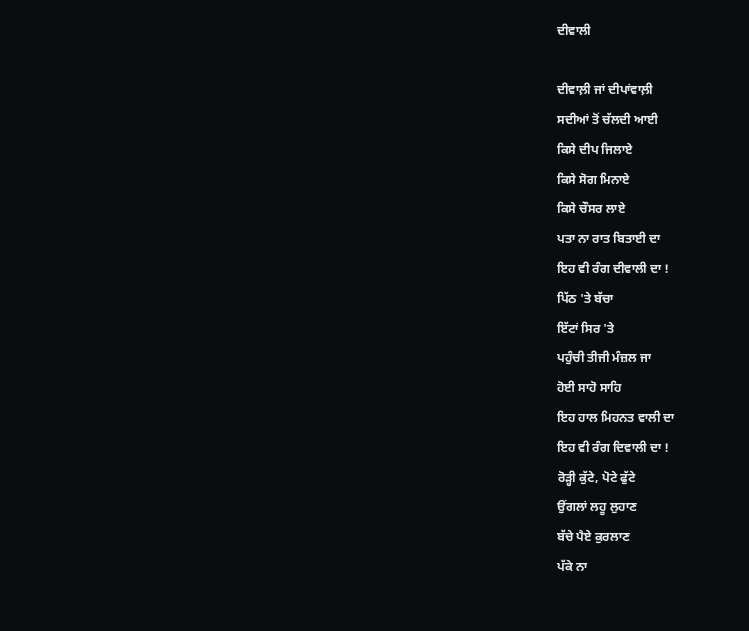ਦੀਵਾਲੀ

ਦੀਵਾਲ਼ੀ ਜਾਂ ਦੀਪਾਂਵਾਲ਼ੀ
ਸਦੀਆਂ ਤੋਂ ਚੱਲਦੀ ਆਈ
ਕਿਸੇ ਦੀਪ ਜਿਲਾਏ
ਕਿਸੇ ਸੋਗ ਮਿਨਾਏ
ਕਿਸੇ ਚੌਸਰ ਲਾਏ
ਪਤਾ ਨਾ ਰਾਤ ਬਿਤਾਈ ਦਾ
ਇਹ ਵੀ ਰੰਗ ਦੀਵਾਲੀ ਦਾ !
ਪਿੱਠ 'ਤੇ ਬੱਚਾ
ਇੱਟਾਂ ਸਿਰ 'ਤੇ
ਪਹੁੰਚੀ ਤੀਜੀ ਮੰਜ਼ਲ ਜਾ
ਹੋਈ ਸਾਹੋ ਸਾਹਿ
ਇਹ ਹਾਲ ਮਿਹਨਤ ਵਾਲੀ ਦਾ
ਇਹ ਵੀ ਰੰਗ ਦਿਵਾਲੀ ਦਾ !
ਰੋੜ੍ਹੀ ਕੁੱਟੇ, ਪੋਟੇ ਫੁੱਟੇ
ਉਂਗਲਾਂ ਲਹੂ ਲੁਹਾਣ
ਬੱਚੇ ਪੈਏ ਕੁਰਲਾਣ
ਪੱਕੇ ਨਾ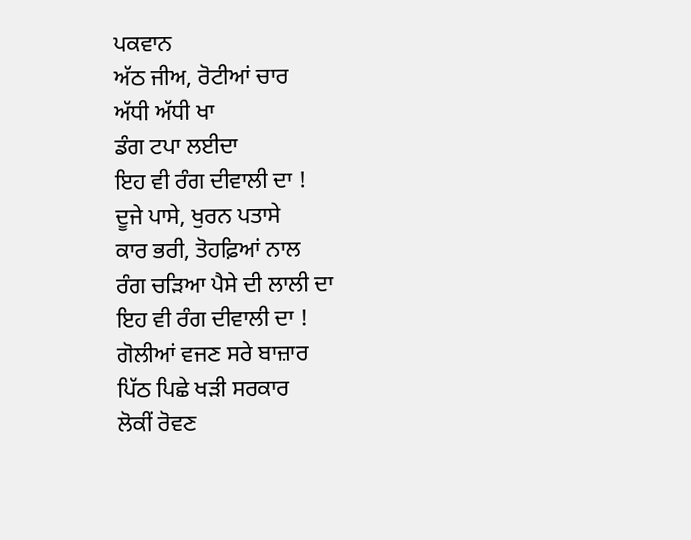ਪਕਵਾਨ
ਅੱਠ ਜੀਅ, ਰੋਟੀਆਂ ਚਾਰ
ਅੱਧੀ ਅੱਧੀ ਖਾ
ਡੰਗ ਟਪਾ ਲਈਦਾ
ਇਹ ਵੀ ਰੰਗ ਦੀਵਾਲੀ ਦਾ !
ਦੂਜੇ ਪਾਸੇ, ਖੁਰਨ ਪਤਾਸੇ
ਕਾਰ ਭਰੀ, ਤੋਹਫ਼ਿਆਂ ਨਾਲ
ਰੰਗ ਚੜਿਆ ਪੈਸੇ ਦੀ ਲਾਲੀ ਦਾ
ਇਹ ਵੀ ਰੰਗ ਦੀਵਾਲੀ ਦਾ !
ਗੋਲੀਆਂ ਵਜਣ ਸਰੇ ਬਾਜ਼ਾਰ
ਪਿੱਠ ਪਿਛੇ ਖੜੀ ਸਰਕਾਰ
ਲੋਕੀਂ ਰੋਵਣ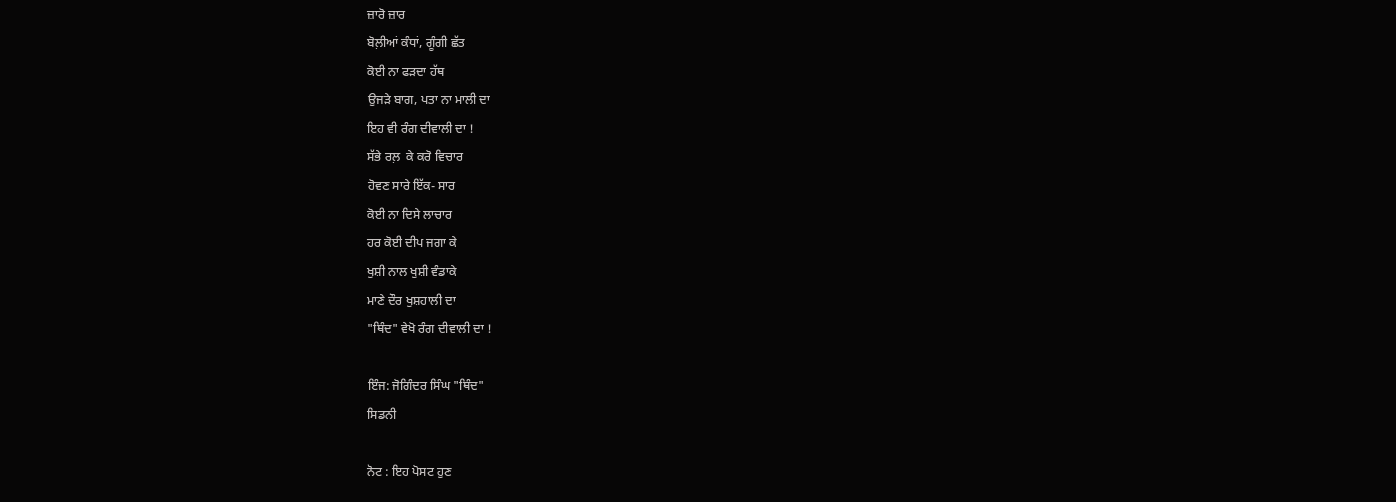ਜ਼ਾਰੋ ਜ਼ਾਰ
ਬੋਲ਼ੀਆਂ ਕੰਧਾਂ, ਗੂੰਗੀ ਛੱਤ
ਕੋਈ ਨਾ ਫੜਦਾ ਹੱਥ
ਉਜੜੇ ਬਾਗ, ਪਤਾ ਨਾ ਮਾਲੀ ਦਾ
ਇਹ ਵੀ ਰੰਗ ਦੀਵਾਲੀ ਦਾ !
ਸੱਭੇ ਰਲ਼  ਕੇ ਕਰੋ ਵਿਚਾਰ
ਹੋਵਣ ਸਾਰੇ ਇੱਕ- ਸਾਰ
ਕੋਈ ਨਾ ਦਿਸੇ ਲਾਚਾਰ
ਹਰ ਕੋਈ ਦੀਪ ਜਗਾ ਕੇ
ਖੁਸ਼ੀ ਨਾਲ ਖੁਸ਼ੀ ਵੰਡਾਕੇ
ਮਾਣੇ ਦੌਰ ਖੁਸ਼ਹਾਲੀ ਦਾ
"ਥਿੰਦ" ਵੇਖੋ ਰੰਗ ਦੀਵਾਲੀ ਦਾ !

ਇੰਜ: ਜੋਗਿੰਦਰ ਸਿੰਘ "ਥਿੰਦ"
ਸਿਡਨੀ

ਨੋਟ : ਇਹ ਪੋਸਟ ਹੁਣ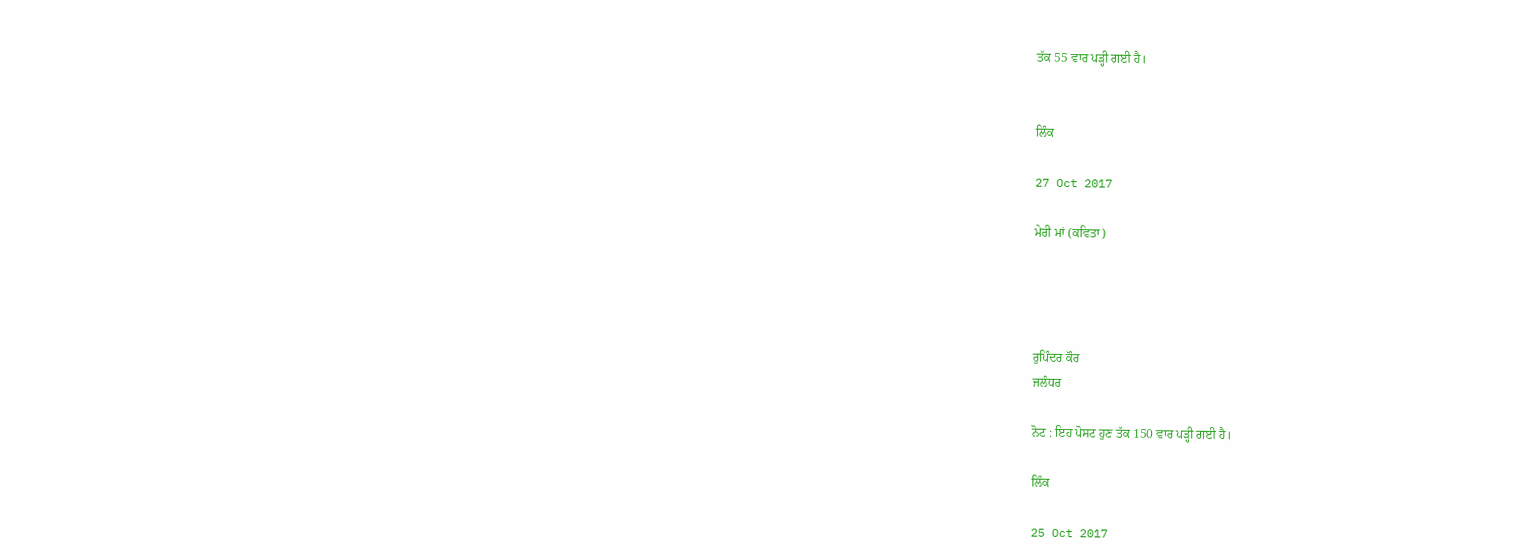ਤੱਕ 55 ਵਾਰ ਪੜ੍ਹੀ ਗਈ ਹੈ।


ਲਿੰਕ

27 Oct 2017

ਮੇਰੀ ਮਾਂ (ਕਵਿਤਾ)




ਰੁਪਿੰਦਰ ਕੌਰ
ਜਲੰਧਰ

ਨੋਟ : ਇਹ ਪੋਸਟ ਹੁਣ ਤੱਕ 150 ਵਾਰ ਪੜ੍ਹੀ ਗਈ ਹੈ।

ਲਿੰਕ

25 Oct 2017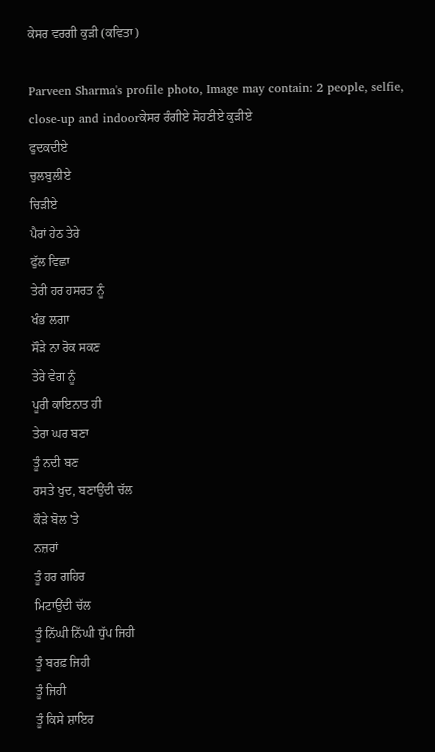ਕੇਸਰ ਵਰਗੀ ਕੁੜੀ (ਕਵਿਤਾ)

Parveen Sharma's profile photo, Image may contain: 2 people, selfie, close-up and indoorਕੇਸਰ ਰੰਗੀਏ ਸੋਹਣੀਏ ਕੁੜੀਏ
ਫੁਦਕਦੀਏ
ਚੁਲਬੁਲੀਏ
ਚਿੜੀਏ
ਪੈਰਾਂ ਹੇਠ ਤੇਰੇ
ਫੁੱਲ ਵਿਛਾ
ਤੇਰੀ ਹਰ ਹਸਰਤ ਨੂੰ
ਖੰਭ ਲਗਾ
ਸੌੜੇ ਨਾ ਰੋਕ ਸਕਣ
ਤੇਰੇ ਵੇਗ ਨੂੰ
ਪੂਰੀ ਕਾਇਨਾਤ ਹੀ
ਤੇਰਾ ਘਰ ਬਣਾ
ਤੂੰ ਨਦੀ ਬਣ
ਰਸਤੇ ਖੁਦ, ਬਣਾਉਂਦੀ ਚੱਲ
ਕੌੜੇ ਬੋਲ 'ਤੇ
ਨਜ਼ਰਾਂ
ਤੂੰ ਹਰ ਗਹਿਰ
ਮਿਟਾਉਂਦੀ ਚੱਲ
ਤੂੰ ਨਿੱਘੀ ਨਿੱਘੀ ਧੁੱਪ ਜਿਹੀ
ਤੂੰ ਬਰਫ਼ ਜਿਹੀ
ਤੂੰ ਜਿਹੀ
ਤੂੰ ਕਿਸੇ ਸ਼ਾਇਰ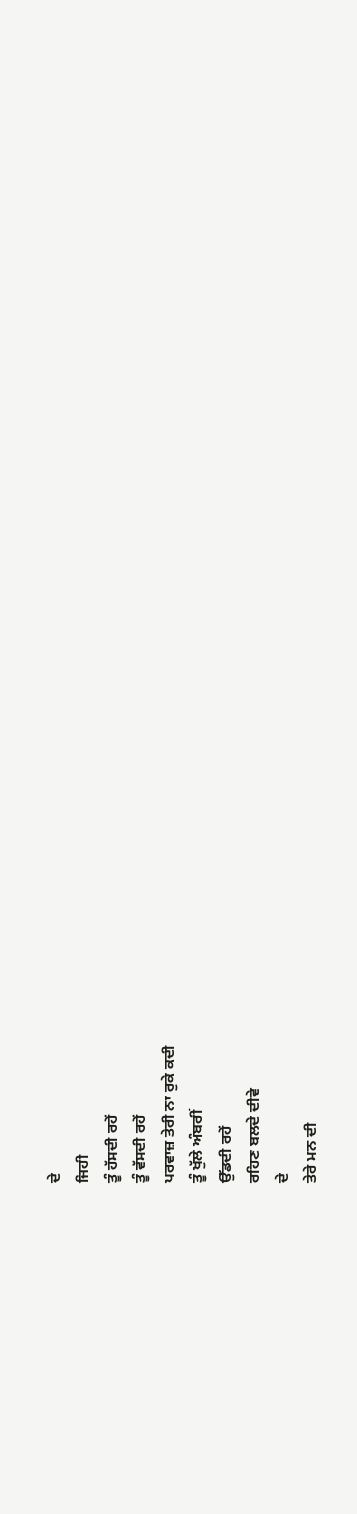ਦੇ
ਜਿਹੀ
ਤੂੰ ਹੱਸਦੀ ਰਹੇਂ
ਤੂੰ ਵੱਸਦੀ ਰਹੇਂ
ਪਰਵਾਜ਼ ਤੇਰੀ ਨਾ ਰੁਕੇ ਕਦੀ
ਤੂੰ ਖੁੱਲੇ ਅੰਬਰੀਂ
ਉੱਡਦੀ ਰਹੇਂ
ਰਹਿਣ ਬਲਦੇ ਦੀਵੇ
ਦੇ
ਤੇਰੇ ਮਨ ਦੀ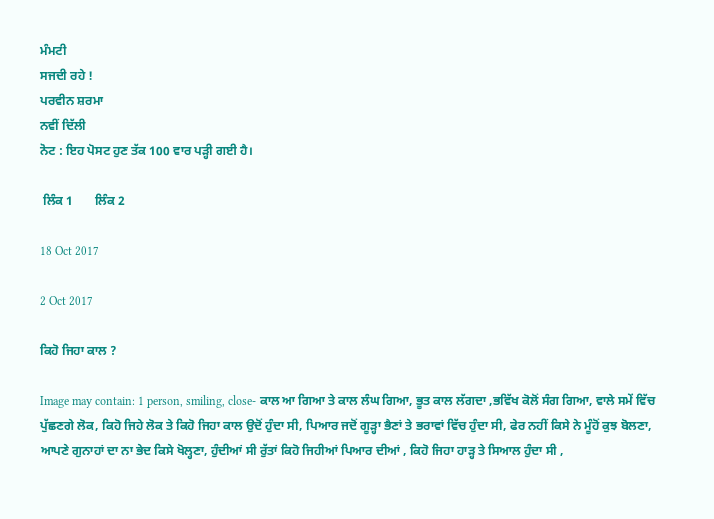ਮੰਮਟੀ
ਸਜਦੀ ਰਹੇ !
ਪਰਵੀਨ ਸ਼ਰਮਾ
ਨਵੀਂ ਦਿੱਲੀ
ਨੋਟ : ਇਹ ਪੋਸਟ ਹੁਣ ਤੱਕ 100 ਵਾਰ ਪੜ੍ਹੀ ਗਈ ਹੈ।

 ਲਿੰਕ 1       ਲਿੰਕ 2

18 Oct 2017

2 Oct 2017

ਕਿਹੋ ਜਿਹਾ ਕਾਲ ?

Image may contain: 1 person, smiling, close- ਕਾਲ ਆ ਗਿਆ ਤੇ ਕਾਲ ਲੰਘ ਗਿਆ, ਭੂਤ ਕਾਲ ਲੱਗਦਾ ,ਭਵਿੱਖ ਕੋਲੋਂ ਸੰਗ ਗਿਆ, ਵਾਲੇ ਸਮੇਂ ਵਿੱਚ ਪੁੱਛਣਗੇ ਲੋਕ, ਕਿਹੋ ਜਿਹੇ ਲੋਕ ਤੇ ਕਿਹੋ ਜਿਹਾ ਕਾਲ ਉਦੋਂ ਹੁੰਦਾ ਸੀ, ਪਿਆਰ ਜਦੋਂ ਗੂੜ੍ਹਾ ਭੈਣਾਂ ਤੇ ਭਰਾਵਾਂ ਵਿੱਚ ਹੁੰਦਾ ਸੀ, ਫੇਰ ਨਹੀਂ ਕਿਸੇ ਨੇ ਮੂੰਹੋਂ ਕੁਝ ਬੋਲਣਾ, ਆਪਣੇ ਗੁਨਾਹਾਂ ਦਾ ਨਾ ਭੇਦ ਕਿਸੇ ਖੋਲ੍ਹਣਾ, ਹੁੰਦੀਆਂ ਸੀ ਰੁੱਤਾਂ ਕਿਹੋ ਜਿਹੀਆਂ ਪਿਆਰ ਦੀਆਂ , ਕਿਹੋ ਜਿਹਾ ਹਾੜ੍ਹ ਤੇ ਸਿਆਲ ਹੁੰਦਾ ਸੀ ,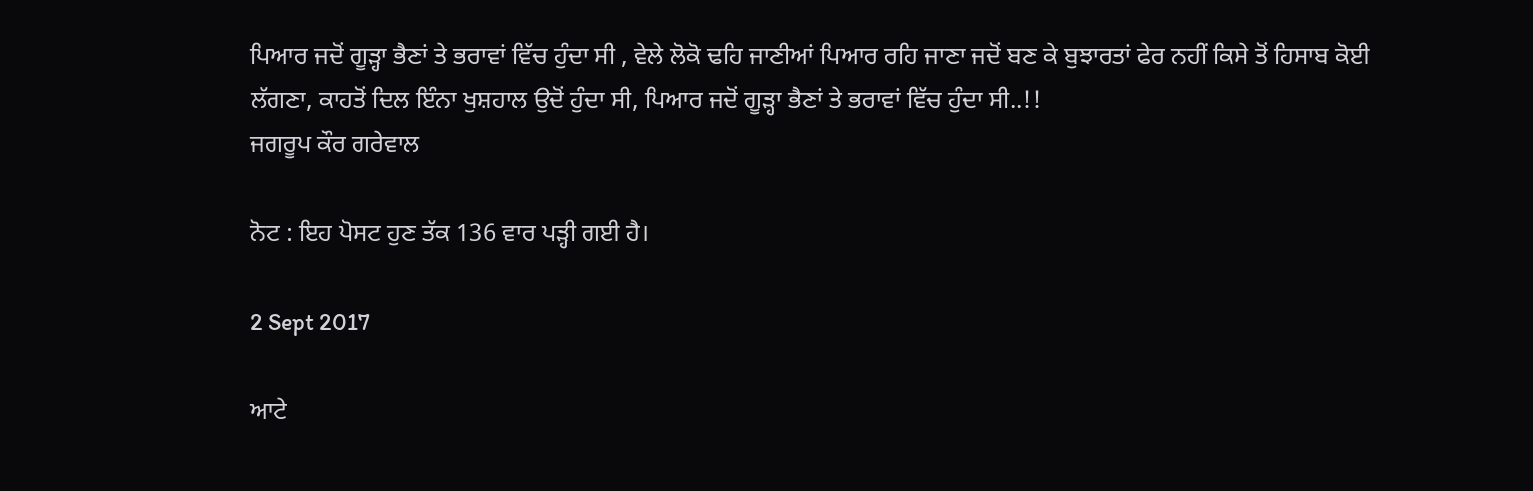ਪਿਆਰ ਜਦੋਂ ਗੂੜ੍ਹਾ ਭੈਣਾਂ ਤੇ ਭਰਾਵਾਂ ਵਿੱਚ ਹੁੰਦਾ ਸੀ , ਵੇਲੇ ਲੋਕੋ ਢਹਿ ਜਾਣੀਆਂ ਪਿਆਰ ਰਹਿ ਜਾਣਾ ਜਦੋਂ ਬਣ ਕੇ ਬੁਝਾਰਤਾਂ ਫੇਰ ਨਹੀਂ ਕਿਸੇ ਤੋਂ ਹਿਸਾਬ ਕੋਈ ਲੱਗਣਾ, ਕਾਹਤੋਂ ਦਿਲ ਇੰਨਾ ਖੁਸ਼ਹਾਲ ਉਦੋਂ ਹੁੰਦਾ ਸੀ, ਪਿਆਰ ਜਦੋਂ ਗੂੜ੍ਹਾ ਭੈਣਾਂ ਤੇ ਭਰਾਵਾਂ ਵਿੱਚ ਹੁੰਦਾ ਸੀ..!!
ਜਗਰੂਪ ਕੌਰ ਗਰੇਵਾਲ

ਨੋਟ : ਇਹ ਪੋਸਟ ਹੁਣ ਤੱਕ 136 ਵਾਰ ਪੜ੍ਹੀ ਗਈ ਹੈ।

2 Sept 2017

ਆਟੇ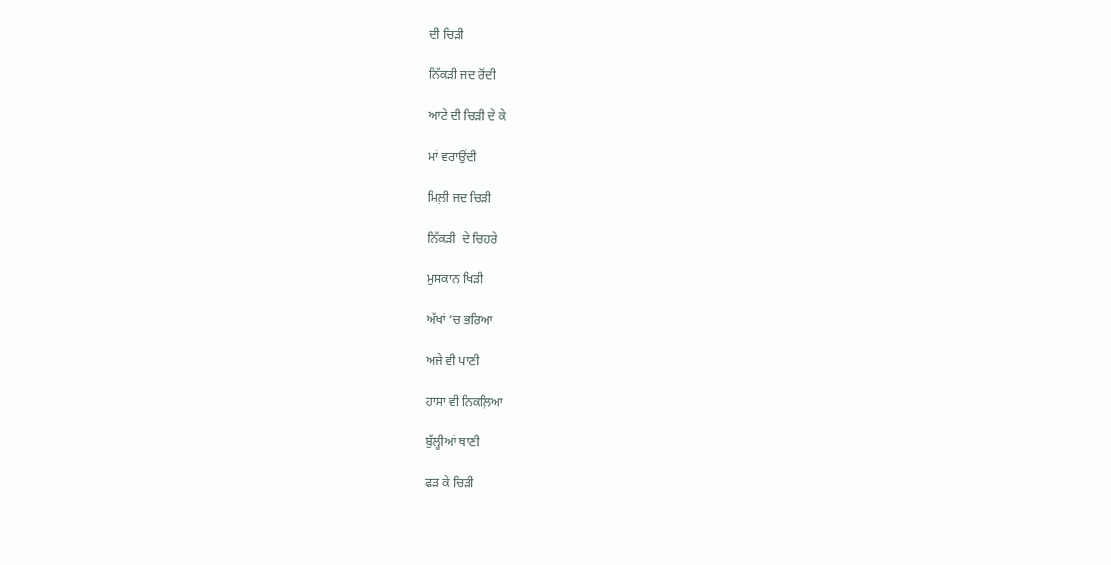ਦੀ ਚਿੜੀ

ਨਿੱਕੜੀ ਜਦ ਰੋਂਦੀ

ਆਟੇ ਦੀ ਚਿੜੀ ਦੇ ਕੇ

ਮਾਂ ਵਰਾਉਂਦੀ

ਮਿਲ਼ੀ ਜਦ ਚਿੜੀ

ਨਿੱਕੜੀ  ਦੇ ਚਿਹਰੇ

ਮੁਸਕਾਨ ਖਿੜੀ

ਅੱਖਾਂ ‘ਚ ਭਰਿਆ

ਅਜੇ ਵੀ ਪਾਣੀ

ਹਾਸਾ ਵੀ ਨਿਕਲ਼ਿਆ

ਬੁੱਲ੍ਹੀਆਂ ਥਾਣੀ

ਫੜ ਕੇ ਚਿੜੀ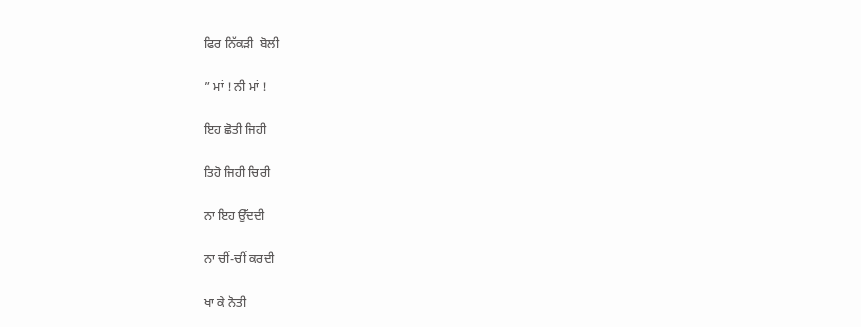ਫਿਰ ਨਿੱਕੜੀ  ਬੋਲੀ

” ਮਾਂ ! ਨੀ ਮਾਂ !

ਇਹ ਛੋਤੀ ਜਿਹੀ

ਤਿਹੋ ਜਿਹੀ ਚਿਰੀ

ਨਾ ਇਹ ਉੱਦਦੀ

ਨਾ ਚੀਂ-ਚੀਂ ਕਰਦੀ

ਖਾ ਕੇ ਨੋਤੀ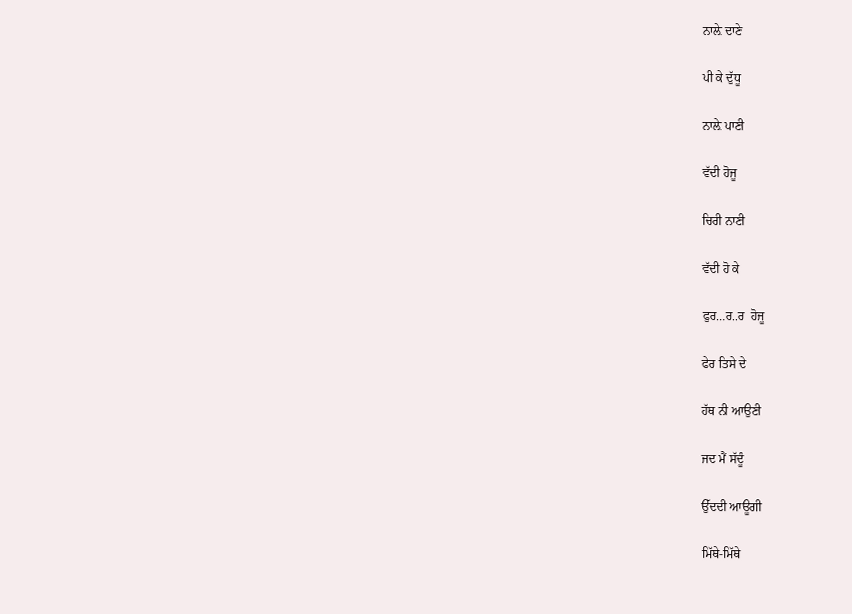ਨਾਲ਼ੇ ਦਾਣੇ

ਪੀ ਕੇ ਦੁੱਧੂ

ਨਾਲ਼ੇ ਪਾਣੀ

ਵੱਦੀ ਹੋਜੂ

ਚਿਰੀ ਨਾਣੀ

ਵੱਦੀ ਹੋ ਕੇ

ਫੁਰ…ਰ..ਰ  ਹੋਜੂ

ਫੇਰ ਤਿਸੇ ਦੇ

ਹੱਥ ਨੀ ਆਉਣੀ

ਜਦ ਮੈਂ ਸੱਦੂੰ

ਉੱਦਦੀ ਆਊਗੀ

ਮਿੱਥੇ-ਮਿੱਥੇ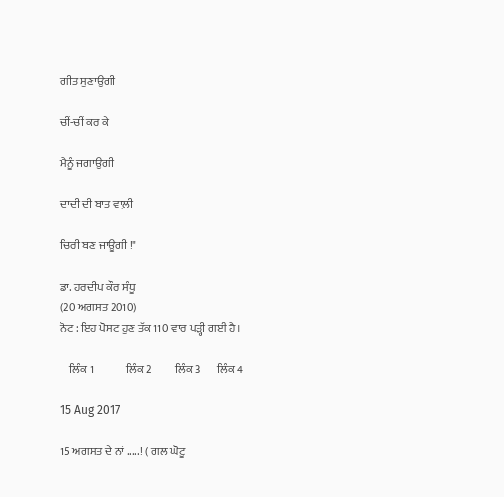ਗੀਤ ਸੁਣਾਉਗੀ

ਚੀਂ-ਚੀਂ ਕਰ ਕੇ

ਮੈਨੂੰ ਜਗਾਉਗੀ

ਦਾਦੀ ਦੀ ਬਾਤ ਵਾਲ਼ੀ

ਚਿਰੀ ਬਣ ਜਾਊਗੀ !"

ਡਾ. ਹਰਦੀਪ ਕੌਰ ਸੰਧੂ
(20 ਅਗਸਤ 2010)
ਨੋਟ : ਇਹ ਪੋਸਟ ਹੁਣ ਤੱਕ 110 ਵਾਰ ਪੜ੍ਹੀ ਗਈ ਹੈ।

    ਲਿੰਕ 1              ਲਿੰਕ 2          ਲਿੰਕ 3       ਲਿੰਕ 4

15 Aug 2017

15 ਅਗਸਤ ਦੇ ਨਾਂ .....! ( ਗਲ ਘੋਟੂ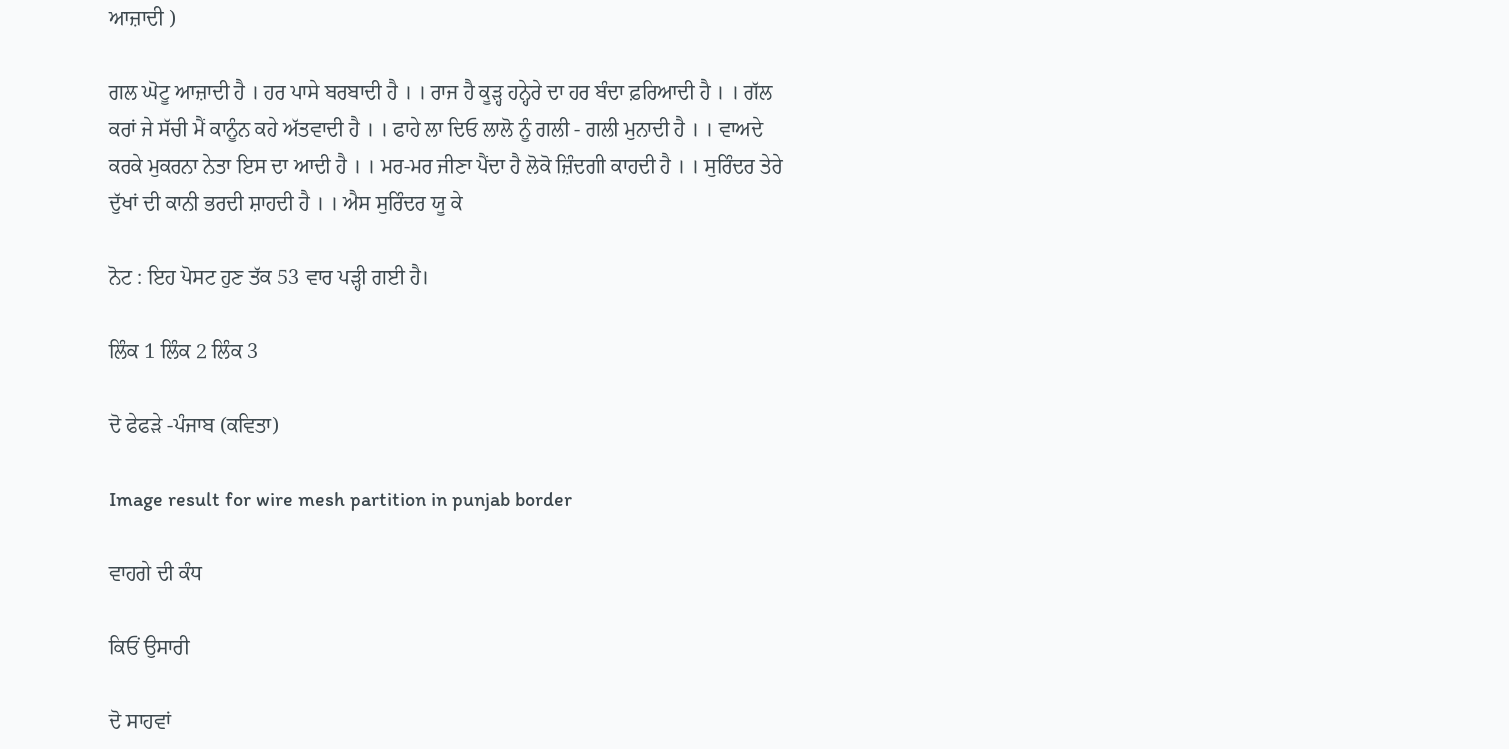ਆਜ਼ਾਦੀ )

ਗਲ ਘੋਟੂ ਆਜ਼ਾਦੀ ਹੈ । ਹਰ ਪਾਸੇ ਬਰਬਾਦੀ ਹੈ । । ਰਾਜ ਹੈ ਕੂੜ੍ਹ ਹਨ੍ਹੇਰੇ ਦਾ ਹਰ ਬੰਦਾ ਫ਼ਰਿਆਦੀ ਹੈ । । ਗੱਲ ਕਰਾਂ ਜੇ ਸੱਚੀ ਮੈਂ ਕਾਨੂੰਨ ਕਹੇ ਅੱਤਵਾਦੀ ਹੈ । । ਫਾਹੇ ਲਾ ਦਿਓ ਲਾਲੋ ਨੂੰ ਗਲੀ - ਗਲੀ ਮੁਨਾਦੀ ਹੈ । । ਵਾਅਦੇ ਕਰਕੇ ਮੁਕਰਨਾ ਨੇਤਾ ਇਸ ਦਾ ਆਦੀ ਹੈ । । ਮਰ-ਮਰ ਜੀਣਾ ਪੈਂਦਾ ਹੈ ਲੋਕੋ ਜ਼ਿੰਦਗੀ ਕਾਹਦੀ ਹੈ । । ਸੁਰਿੰਦਰ ਤੇਰੇ ਦੁੱਖਾਂ ਦੀ ਕਾਨੀ ਭਰਦੀ ਸ਼ਾਹਦੀ ਹੈ । । ਐਸ ਸੁਰਿੰਦਰ ਯੂ ਕੇ

ਨੋਟ : ਇਹ ਪੋਸਟ ਹੁਣ ਤੱਕ 53 ਵਾਰ ਪੜ੍ਹੀ ਗਈ ਹੈ।

ਲਿੰਕ 1 ਲਿੰਕ 2 ਲਿੰਕ 3

ਦੋ ਫੇਫੜੇ -ਪੰਜਾਬ (ਕਵਿਤਾ)

Image result for wire mesh partition in punjab border

ਵਾਹਗੇ ਦੀ ਕੰਧ

ਕਿਓਂ ਉਸਾਰੀ

ਦੋ ਸਾਹਵਾਂ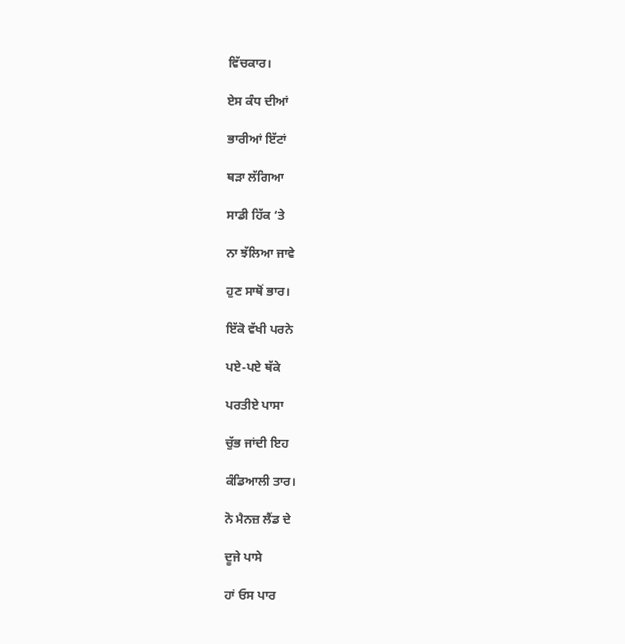ਵਿੱਚਕਾਰ।

ਏਸ ਕੰਧ ਦੀਆਂ

ਭਾਰੀਆਂ ਇੱਟਾਂ

ਥੜਾ ਲੱਗਿਆ

ਸਾਡੀ ਹਿੱਕ ‘ਤੇ

ਨਾ ਝੱਲਿਆ ਜਾਵੇ

ਹੁਣ ਸਾਥੋਂ ਭਾਰ।

ਇੱਕੋ ਵੱਖੀ ਪਰਨੇ

ਪਏ-ਪਏ ਥੱਕੇ

ਪਰਤੀਏ ਪਾਸਾ

ਚੁੱਭ ਜਾਂਦੀ ਇਹ

ਕੰਡਿਆਲੀ ਤਾਰ।

ਨੋ ਮੈਨਜ਼ ਲੈਂਡ ਦੇ

ਦੂਜੇ ਪਾਸੇ

ਹਾਂ ਓਸ ਪਾਰ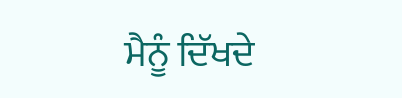ਮੈਨੂੰ ਦਿੱਖਦੇ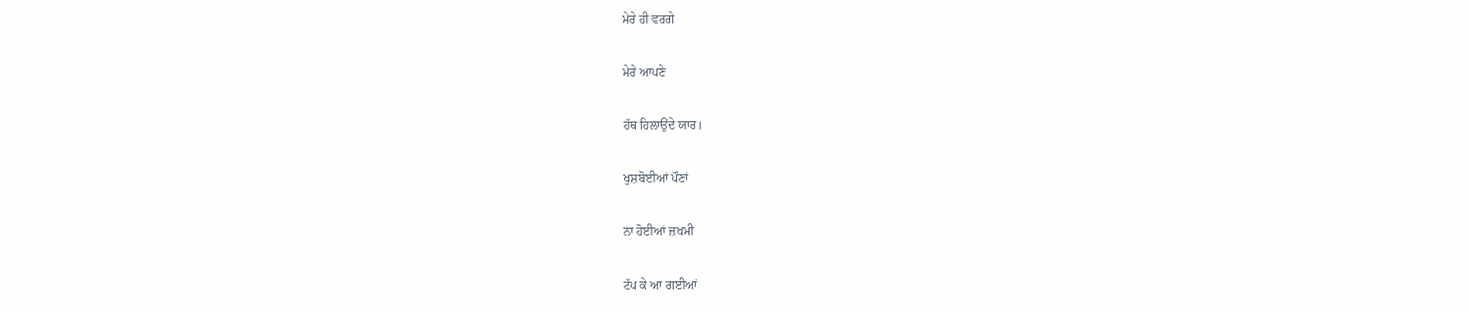ਮੇਰੇ ਹੀ ਵਰਗੇ

ਮੇਰੇ ਆਪਣੇ

ਹੱਥ ਹਿਲਾਉਂਦੇ ਯਾਰ।

ਖੁਸ਼ਬੋਈਆਂ ਪੌਣਾਂ

ਨਾ ਹੋਈਆਂ ਜ਼ਖਮੀ

ਟੱਪ ਕੇ ਆ ਗਈਆਂ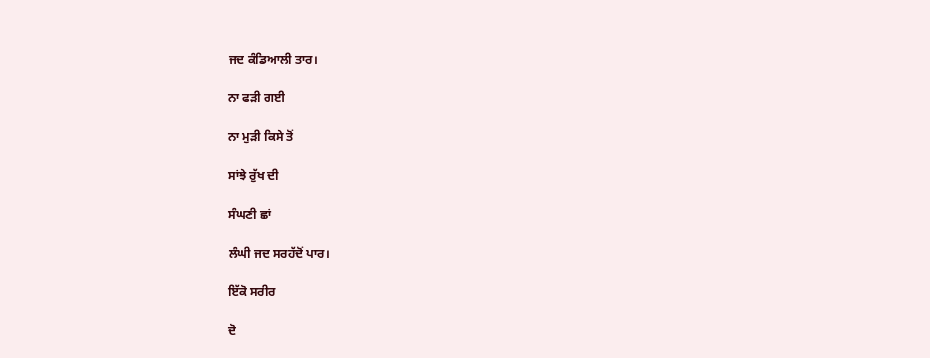ਜਦ ਕੰਡਿਆਲੀ ਤਾਰ।

ਨਾ ਫੜੀ ਗਈ

ਨਾ ਮੁੜੀ ਕਿਸੇ ਤੋਂ

ਸਾਂਝੇ ਰੁੱਖ ਦੀ

ਸੰਘਣੀ ਛਾਂ

ਲੰਘੀ ਜਦ ਸਰਹੱਦੋਂ ਪਾਰ।

ਇੱਕੋ ਸਰੀਰ

ਦੋ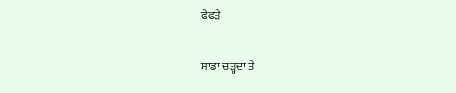ਫੇਫੜੇ

ਸਾਡਾ ਚੜ੍ਹਦਾ ਤੇ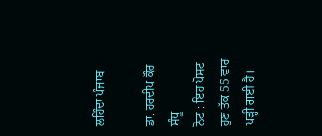ਲਹਿੰਦਾ ਪੰਜਾਬ

ਡਾ. ਹਰਦੀਪ ਕੌਰ ਸੰਧੂ
ਨੋਟ : ਇਹ ਪੋਸਟ ਹੁਣ ਤੱਕ 55 ਵਾਰ ਪੜ੍ਹੀ ਗਈ ਹੈ।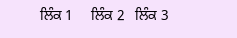ਲਿੰਕ 1     ਲਿੰਕ 2   ਲਿੰਕ 3